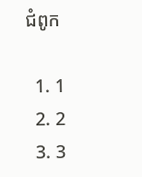ជំពូក

  1. 1
  2. 2
  3. 3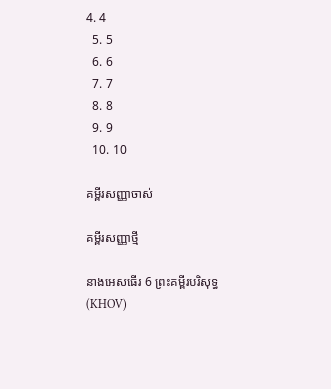4. 4
  5. 5
  6. 6
  7. 7
  8. 8
  9. 9
  10. 10

គម្ពីរសញ្ញាចាស់

គម្ពីរសញ្ញាថ្មី

នាងអេសធើរ 6 ព្រះគម្ពីរបរិសុទ្ធ (KHOV)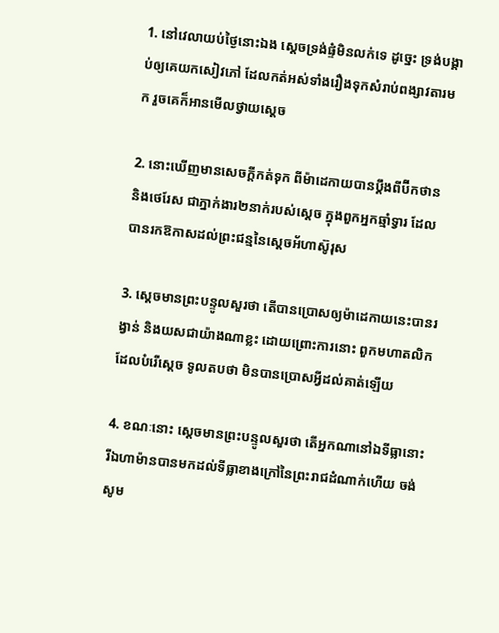1. នៅវេលាយប់ថ្ងៃនោះឯង ស្តេចទ្រង់ផ្ទំមិនលក់ទេ ដូច្នេះ ទ្រង់បង្គាប់ឲ្យគេយកសៀវភៅ ដែលកត់អស់ទាំងរឿងទុកសំរាប់ពង្សាវតារមក រួចគេក៏អានមើលថ្វាយស្តេច

2. នោះឃើញមានសេចក្ដីកត់ទុក ពីម៉ា‌ដេកាយបានប្តឹងពីប៊ីកថាន និងថេរែស ជាភ្នាក់‌ងារ២នាក់របស់ស្តេច ក្នុងពួកអ្នកឆ្មាំទ្វារ ដែលបានរកឱកាសដល់ព្រះ‌ជន្មនៃស្តេចអ័ហា‌ស៊ូរុស

3. ស្តេចមានព្រះ‌បន្ទូលសួរថា តើបានប្រោសឲ្យម៉ា‌ដេកាយនេះបានរង្វាន់ និងយសជាយ៉ាងណាខ្លះ ដោយព្រោះការនោះ ពួកមហា‌តលិក ដែលបំរើស្តេច ទូលតបថា មិនបានប្រោសអ្វីដល់គាត់ឡើយ

4. ខណៈនោះ ស្តេចមានព្រះ‌បន្ទូលសួរថា តើអ្នកណានៅឯទីធ្លានោះ រីឯហាម៉ានបានមកដល់ទីធ្លាខាងក្រៅនៃព្រះ‌រាជ‌ដំណាក់ហើយ ចង់សូម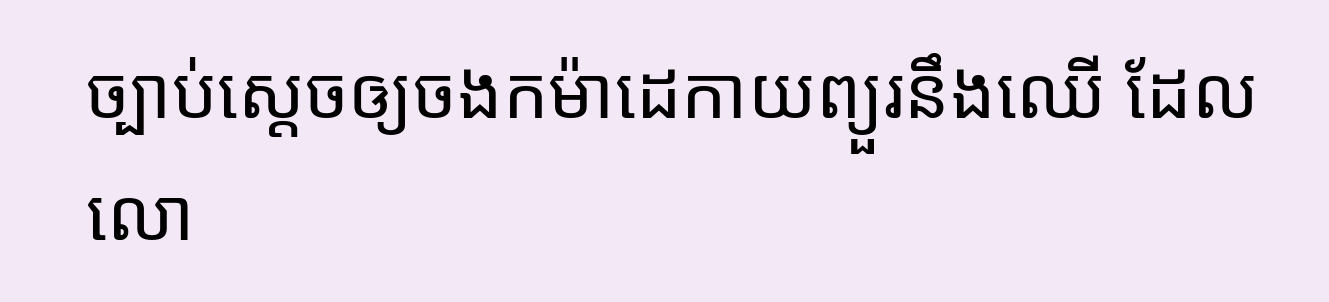ច្បាប់ស្តេចឲ្យចងកម៉ា‌ដេកាយព្យួរនឹងឈើ ដែលលោ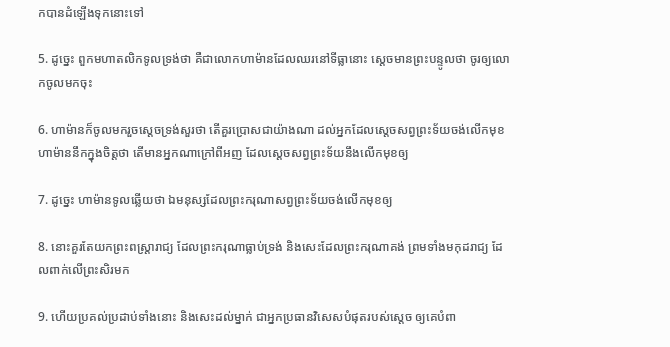កបានដំឡើងទុកនោះទៅ

5. ដូច្នេះ ពួកមហា‌តលិកទូលទ្រង់ថា គឺជាលោកហាម៉ានដែលឈរនៅទីធ្លានោះ ស្តេចមានព្រះ‌បន្ទូលថា ចូរឲ្យលោកចូលមកចុះ

6. ហាម៉ានក៏ចូលមករួចស្តេចទ្រង់សួរថា តើគួរប្រោសជាយ៉ាងណា ដល់អ្នកដែលស្តេចសព្វព្រះ‌ទ័យចង់លើកមុខ ហាម៉ាននឹកក្នុងចិត្តថា តើមានអ្នកណាក្រៅពីអញ ដែលស្តេចសព្វព្រះ‌ទ័យនឹងលើកមុខឲ្យ

7. ដូច្នេះ ហាម៉ានទូលឆ្លើយថា ឯមនុស្សដែលព្រះ‌ករុណាសព្វព្រះ‌ទ័យចង់លើកមុខឲ្យ

8. នោះគួរតែយកព្រះ‌ពស្ត្រា‌រាជ្យ ដែលព្រះ‌ករុណាធ្លាប់ទ្រង់ និងសេះដែលព្រះ‌ករុណាគង់ ព្រមទាំងមកុដ‌រាជ្យ ដែលពាក់លើព្រះ‌សិរមក

9. ហើយប្រគល់ប្រដាប់ទាំងនោះ និងសេះដល់ម្នាក់ ជាអ្នកប្រធានវិសេសបំផុតរបស់ស្តេច ឲ្យគេបំពា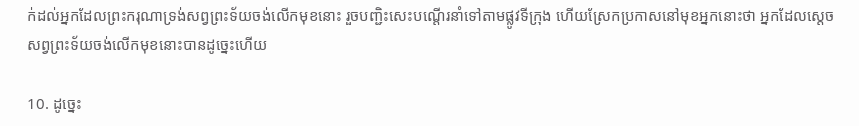ក់ដល់អ្នកដែលព្រះ‌ករុណាទ្រង់សព្វព្រះ‌ទ័យចង់លើកមុខនោះ រួចបញ្ជិះសេះបណ្តើរនាំទៅតាមផ្លូវទីក្រុង ហើយស្រែកប្រកាសនៅមុខអ្នកនោះថា អ្នកដែលស្តេចសព្វព្រះ‌ទ័យចង់លើកមុខនោះបានដូច្នេះហើយ

10. ដូច្នេះ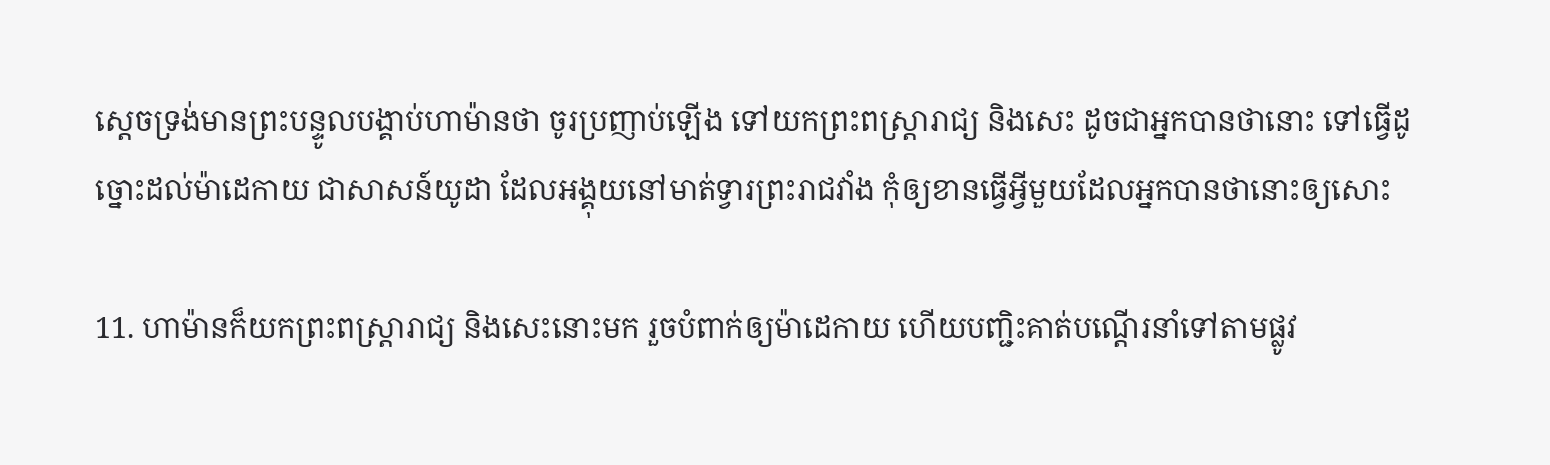ស្តេចទ្រង់មានព្រះ‌បន្ទូលបង្គាប់ហាម៉ានថា ចូរប្រញាប់ឡើង ទៅយកព្រះ‌ពស្ត្រា‌រាជ្យ និងសេះ ដូចជាអ្នកបានថានោះ ទៅធ្វើដូច្នោះដល់ម៉ា‌ដេកាយ ជាសាសន៍យូដា ដែលអង្គុយនៅមាត់ទ្វារព្រះ‌រាជ‌វាំង កុំឲ្យខានធ្វើអ្វីមួយដែលអ្នកបានថានោះឲ្យសោះ

11. ហាម៉ានក៏យកព្រះ‌ពស្ត្រា‌រាជ្យ និងសេះនោះមក រួចបំពាក់ឲ្យម៉ា‌ដេកាយ ហើយបញ្ជិះគាត់បណ្តើរនាំទៅតាមផ្លូវ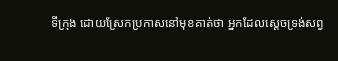ទីក្រុង ដោយស្រែកប្រកាសនៅមុខគាត់ថា អ្នកដែលស្តេចទ្រង់សព្វ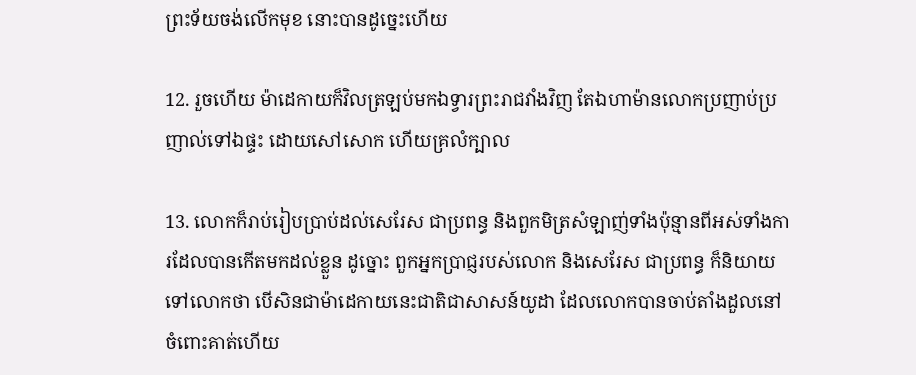ព្រះ‌ទ័យចង់លើកមុខ នោះបានដូច្នេះហើយ

12. រួចហើយ ម៉ា‌ដេកាយក៏វិលត្រឡប់មកឯទ្វារព្រះ‌រាជ‌វាំងវិញ តែឯហាម៉ានលោកប្រញាប់‌ប្រញាល់ទៅឯផ្ទះ ដោយសៅ‌សោក ហើយគ្រលំក្បាល

13. លោកក៏រាប់រៀបប្រាប់ដល់សេរែស ជាប្រពន្ធ និងពួកមិត្រសំឡាញ់ទាំងប៉ុន្មានពីអស់ទាំងការដែលបានកើតមកដល់ខ្លួន ដូច្នោះ ពួកអ្នកប្រាជ្ញរបស់លោក និងសេរែស ជាប្រពន្ធ ក៏និយាយទៅលោកថា បើសិនជាម៉ា‌ដេកាយនេះជាតិជាសាសន៍យូដា ដែលលោកបានចាប់តាំងដួលនៅចំពោះគាត់ហើយ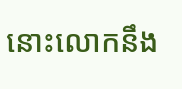នោះលោកនឹង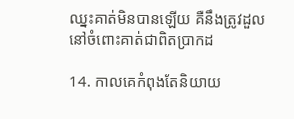ឈ្នះគាត់មិនបានឡើយ គឺនឹងត្រូវដួលនៅចំពោះគាត់ជាពិតប្រាកដ

14. កាលគេកំពុងតែនិយាយ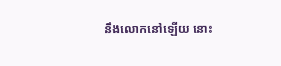នឹងលោកនៅឡើយ នោះ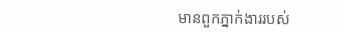មានពួកភ្នាក់‌ងាររបស់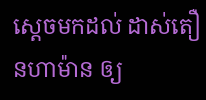ស្តេចមកដល់ ដាស់‌តឿនហាម៉ាន ឲ្យ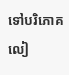ទៅបរិភោគលៀ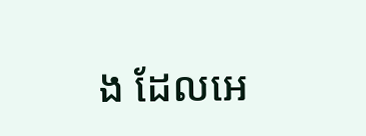ង ដែលអេ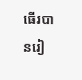ធើរបានរៀ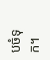ប‌ចំទុក។